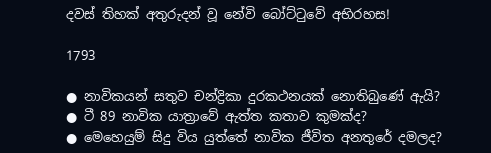දවස් තිහක් අතුරුදන් වූ නේවි බෝට්ටුවේ අභිරහස!

1793

● නාවිකයන් සතුව චන්ද්‍රිකා දුරකථනයක් නොතිබුණේ ඇයි?
● ටී 89 නාවික යාත්‍රාවේ ඇත්ත කතාව කුමක්ද?
● මෙහෙයුම් සිදු විය යුත්තේ නාවික ජීවිත අනතුරේ දමලද?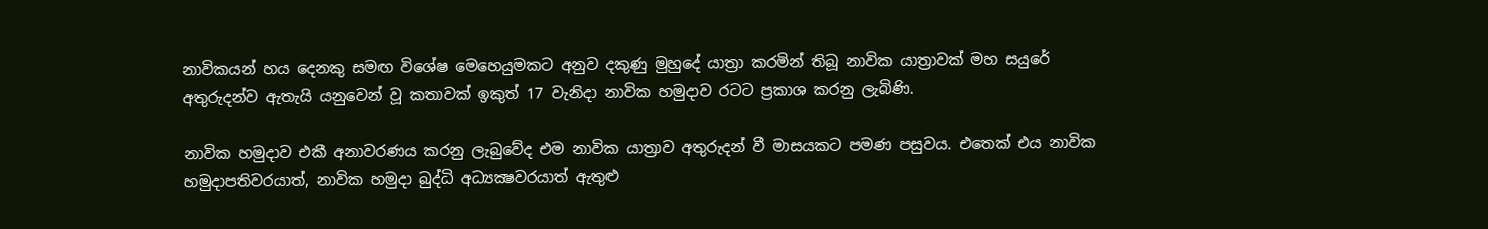නාවිකයන් හය දෙනකු සමඟ විශේෂ මෙහෙයුමකට අනුව දකුණු මුහුදේ යාත්‍රා කරමින් තිබූ නාවික යාත්‍රාවක් මහ සයුරේ අතුරුදන්ව ඇතැයි යනුවෙන් වූ කතාවක් ඉකුත් 17 වැනිදා නාවික හමුදාව රටට ප්‍රකාශ කරනු ලැබිණි.

නාවික හමුදාව එකී අනාවරණය කරනු ලැබුවේද එම නාවික යාත්‍රාව අතුරුදන් වී මාසයකට පමණ පසුවය. එතෙක් එය නාවික හමුදාපතිවරයාත්, නාවික හමුදා බුද්ධි අධ්‍යක්‍ෂවරයාත් ඇතුළු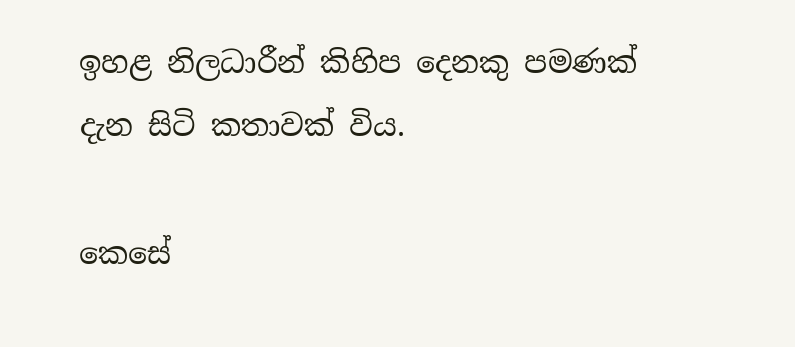ඉහළ නිලධාරීන් කිහිප දෙනකු පමණක් දැන සිටි කතාවක් විය.

කෙසේ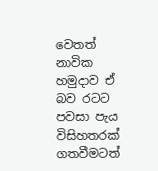වෙතත් නාවික හමුදාව ඒ බව රටට පවසා පැය විසිහතරක් ගතවීමටත්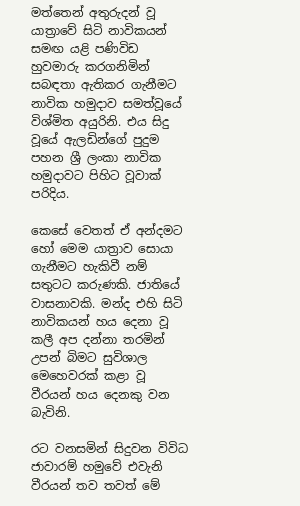මත්තෙන් අතුරුදන් වූ යාත්‍රාවේ සිටි නාවිකයන් සමඟ යළි පණිවිඩ හුවමාරු කරගනිමින් සබඳතා ඇතිකර ගැනීමට නාවික හමුදාව සමත්වූයේ විශ්මිත අයුරිනි. එය සිදු වූයේ ඇලඩින්ගේ පුදුම පහන ශ්‍රී ලංකා නාවික හමුදාවට පිහිට වූවාක් පරිදිය.

කෙසේ වෙතත් ඒ අන්දමට හෝ මෙම යාත්‍රාව සොයා ගැනීමට හැකිවී නම් සතුටට කරුණකි. ජාතියේ වාසනාවකි. මන්ද එහි සිටි නාවිකයන් හය දෙනා වූ කලී අප දන්නා තරමින් උපන් බිමට සුවිශාල මෙහෙවරක් කළා වූ වීරයන් හය දෙනකු වන බැවිනි.

රට වනසමින් සිදුවන විවිධ ජාවාරම් හමුවේ එවැනි වීරයන් තව තවත් මේ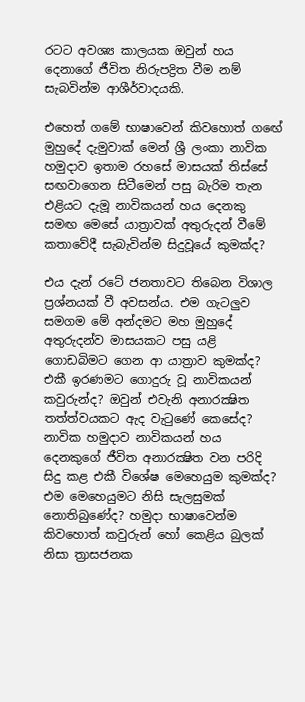රටට අවශ්‍ය කාලයක ඔවුන් හය දෙනාගේ ජීවිත නිරුපද්‍රිත වීම නම් සැබවින්ම ආශීර්වාදයකි.

එහෙත් ගමේ භාෂාවෙන් කිවහොත් ගඟේ මුහුදේ දැමුවාක් මෙන් ශ්‍රී ලංකා නාවික හමුදාව ඉතාම රහසේ මාසයක් තිස්සේ සඟවාගෙන සිටීමෙන් පසු බැරිම තැන එළියට දැමූ නාවිකයන් හය දෙනකු සමඟ මෙසේ යාත්‍රාවක් අතුරුදන් වීමේ කතාවේදී සැබැවින්ම සිදුවූයේ කුමක්ද?

එය දැන් රටේ ජනතාවට තිබෙන විශාල ප්‍රශ්නයක් වී අවසන්ය. එම ගැටලුව සමගම මේ අන්දමට මහ මුහුදේ අතුරුදන්ව මාසයකට පසු යළි ගොඩබිමට ගෙන ආ යාත්‍රාව කුමක්ද? එකී ඉරණමට ගොදුරු වූ නාවිකයන් කවුරුන්ද? ඔවුන් එවැනි අනාරක්‍ෂිත තත්ත්වයකට ඇද වැටුණේ කෙසේද? නාවික හමුදාව නාවිකයන් හය දෙනකුගේ ජීවිත අනාරක්‍ෂිත වන පරිදි සිදු කළ එකී විශේෂ මෙහෙයුම කුමක්ද? එම මෙහෙයුමට නිසි සැලසුමක් නොතිබුණේද? හමුදා භාෂාවෙන්ම කිවහොත් කවුරුන් හෝ කෙළිය බුලක් නිසා ත්‍රාසජනක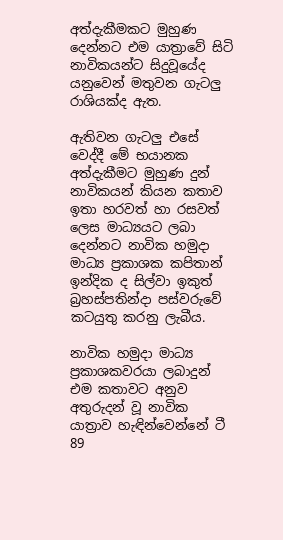අත්දැකීමකට මුහුණ දෙන්නට එම යාත්‍රාවේ සිටි නාවිකයන්ට සිදුවූයේද යනුවෙන් මතුවන ගැටලු රාශියක්ද ඇත.

ඇතිවන ගැටලු එසේ වෙද්දී මේ භයානක අත්දැකීමට මුහුණ දුන් නාවිකයන් කියන කතාව ඉතා හරවත් හා රසවත් ලෙස මාධ්‍යයට ලබා දෙන්නට නාවික හමුදා මාධ්‍ය ප්‍රකාශක කපිතාන් ඉන්දික ද සිල්වා ඉකුත් බ්‍රහස්පතින්දා පස්වරුවේ කටයුතු කරනු ලැබීය.

නාවික හමුදා මාධ්‍ය ප්‍රකාශකවරයා ලබාදුන් එම කතාවට අනුව අතුරුදන් වූ නාවික යාත්‍රාව හැඳින්වෙන්නේ ටී 89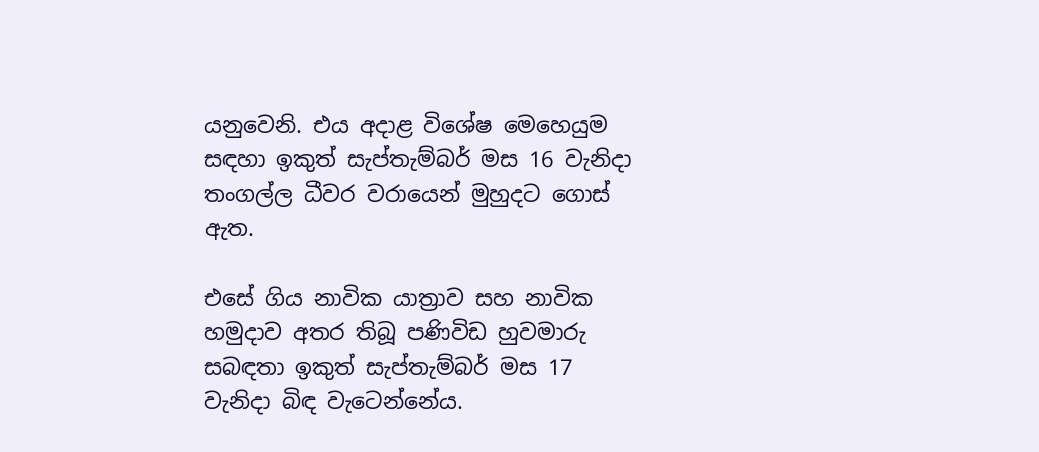යනුවෙනි. එය අදාළ විශේෂ මෙහෙයුම සඳහා ඉකුත් සැප්තැම්බර් මස 16 වැනිදා තංගල්ල ධීවර වරායෙන් මුහුදට ගොස් ඇත.

එසේ ගිය නාවික යාත්‍රාව සහ නාවික හමුදාව අතර තිබූ පණිවිඩ හුවමාරු සබඳතා ඉකුත් සැප්තැම්බර් මස 17 වැනිදා බිඳ වැටෙන්නේය.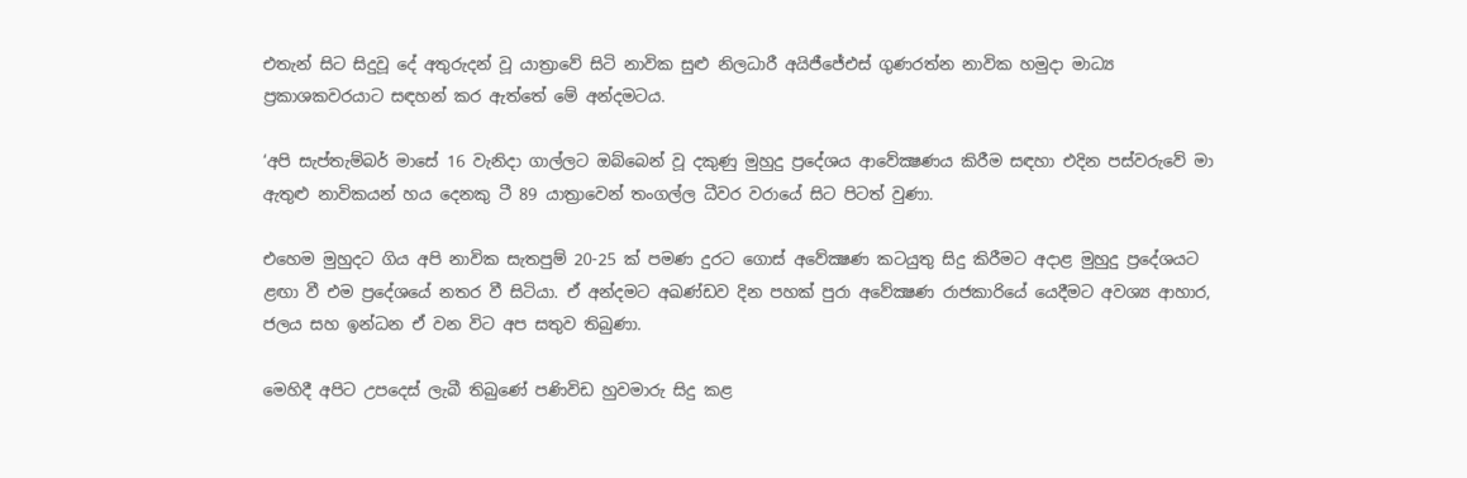එතැන් සිට සිදුවූ දේ අතුරුදන් වූ යාත්‍රාවේ සිටි නාවික සුළු නිලධාරී අයිජීජේඑස් ගුණරත්න නාවික හමුදා මාධ්‍ය ප්‍රකාශකවරයාට සඳහන් කර ඇත්තේ මේ අන්දමටය.

‘අපි සැප්තැම්බර් මාසේ 16 වැනිදා ගාල්ලට ඔබ්බෙන් වූ දකුණු මුහුදු ප්‍රදේශය ආවේක්‍ෂණය කිරීම සඳහා එදින පස්වරුවේ මා ඇතුළු නාවිකයන් හය දෙනකු ටී 89 යාත්‍රාවෙන් තංගල්ල ධීවර වරායේ සිට පිටත් වුණා.

එහෙම මුහුදට ගිය අපි නාවික සැතපුම් 20-25 ක් පමණ දුරට ගොස් අවේක්‍ෂණ කටයුතු සිදු කිරීමට අදාළ මුහුදු ප්‍රදේශයට ළඟා වී එම ප්‍රදේශයේ නතර වී සිටියා. ඒ අන්දමට අඛණ්ඩව දින පහක් පුරා අවේක්‍ෂණ රාජකාරියේ යෙදීමට අවශ්‍ය ආහාර, ජලය සහ ඉන්ධන ඒ වන විට අප සතුව තිබුණා.

මෙහිදී අපිට උපදෙස් ලැබී තිබුණේ පණිවිඩ හුවමාරු සිදු කළ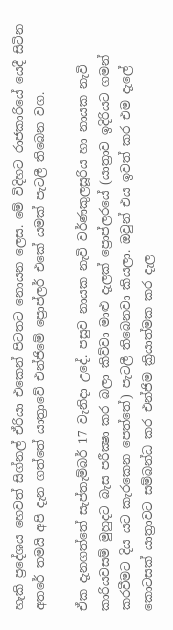හැකි ප්‍රදේශය හෙවත් සිග්නල් ඒරියා එකෙන් පිටතට නොයන ලෙස. මේ විදිහට රාජකාරියේ යෙදී සිටින අතරේ තමයි අපි දැන ගත්තේ යාත්‍රාවේ එන්ජිමේ ප්‍රොප්ලර් එකේ යමක් පැටලී තිබෙන වග.

ඒක දැනගත්තේ සැප්තැම්බර් 17 වැනිදා උදේ. පසුව නායක නැවි වර්ණකුලසූරිය හා නායක නැවි කාරියවසම් මුහුදට බැස පරීක්‍ෂා කර බලා කිව්වා මාළු දැලක් ප්‍රොප්ලරයේ (යාත්‍රාව ඉදිරියට ගමන් කරවීමට දිය යට කැරකෙන පෙත්තේ) පැටලී තිබෙනවා කියලා. ඔවුන් එය ඉවත් කර එම දැලේ කොටසක් යාත්‍රාවට සම්බන්ධ කර එන්ජිම ක්‍රියාත්මක කර දැල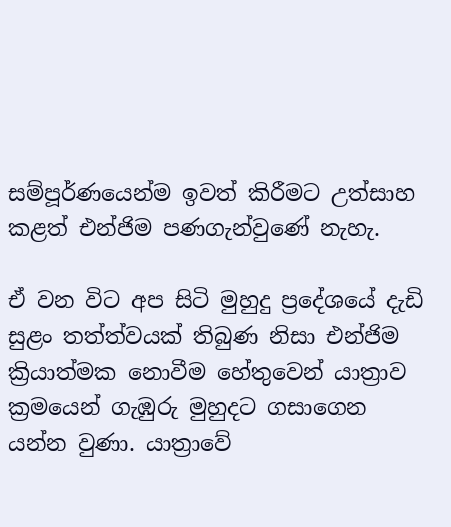සම්පූර්ණයෙන්ම ඉවත් කිරීමට උත්සාහ කළත් එන්ජිම පණගැන්වුණේ නැහැ.

ඒ වන විට අප සිටි මුහුදු ප්‍රදේශයේ දැඩි සුළං තත්ත්වයක් තිබුණ නිසා එන්ජිම ක්‍රියාත්මක නොවීම හේතුවෙන් යාත්‍රාව ක්‍රමයෙන් ගැඹුරු මුහුදට ගසාගෙන යන්න වුණා. යාත්‍රාවේ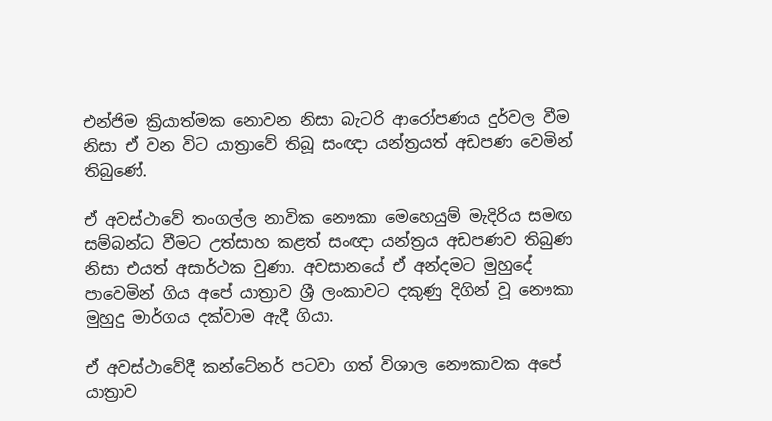එන්ජිම ක්‍රියාත්මක නොවන නිසා බැටරි ආරෝපණය දුර්වල වීම නිසා ඒ වන විට යාත්‍රාවේ තිබූ සංඥා යන්ත්‍රයත් අඩපණ වෙමින් තිබුණේ.

ඒ අවස්ථාවේ තංගල්ල නාවික නෞකා මෙහෙයුම් මැදිරිය සමඟ සම්බන්ධ වීමට උත්සාහ කළත් සංඥා යන්ත්‍රය අඩපණව තිබුණ නිසා එයත් අසාර්ථක වුණා. අවසානයේ ඒ අන්දමට මුහුදේ පාවෙමින් ගිය අපේ යාත්‍රාව ශ්‍රී ලංකාවට දකුණු දිගින් වූ නෞකා මුහුදු මාර්ගය දක්වාම ඇදී ගියා.

ඒ අවස්ථාවේදී කන්ටේනර් පටවා ගත් විශාල නෞකාවක අපේ යාත්‍රාව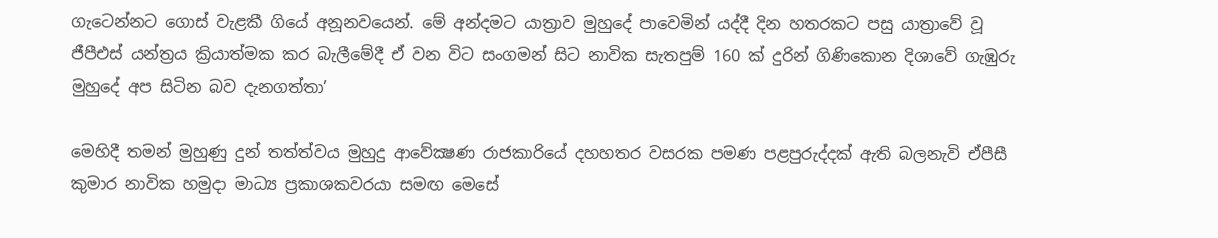ගැටෙන්නට ගොස් වැළකී ගියේ අනූනවයෙන්. මේ අන්දමට යාත්‍රාව මුහුදේ පාවෙමින් යද්දී දින හතරකට පසු යාත්‍රාවේ වූ ජීපීඑස් යන්ත්‍රය ක්‍රියාත්මක කර බැලීමේදී ඒ වන විට සංගමන් සිට නාවික සැතපුම් 160 ක් දුරින් ගිණිකොන දිශාවේ ගැඹුරු මුහුදේ අප සිටින බව දැනගත්තා’

මෙහිදී තමන් මුහුණු දුන් තත්ත්වය මුහුදු ආවේක්‍ෂණ රාජකාරියේ දහහතර වසරක පමණ පළපුරුද්දක් ඇති බලනැවි ඒපීසී කුමාර නාවික හමුදා මාධ්‍ය ප්‍රකාශකවරයා සමඟ මෙසේ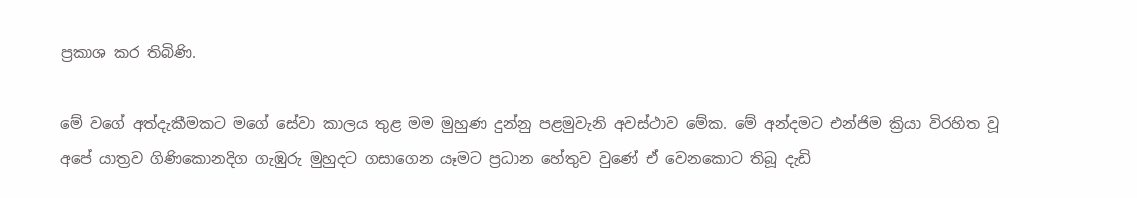ප්‍රකාශ කර තිබිණි.

මේ වගේ අත්දැකීමකට මගේ සේවා කාලය තුළ මම මුහුණ දුන්නු පළමුවැනි අවස්ථාව මේක. මේ අන්දමට එන්ජිම ක්‍රියා විරහිත වූ අපේ යාත්‍රව ගිණිකොනදිග ගැඹුරු මුහුදට ගසාගෙන යෑමට ප්‍රධාන හේතුව වුණේ ඒ වෙනකොට තිබූ දැඩි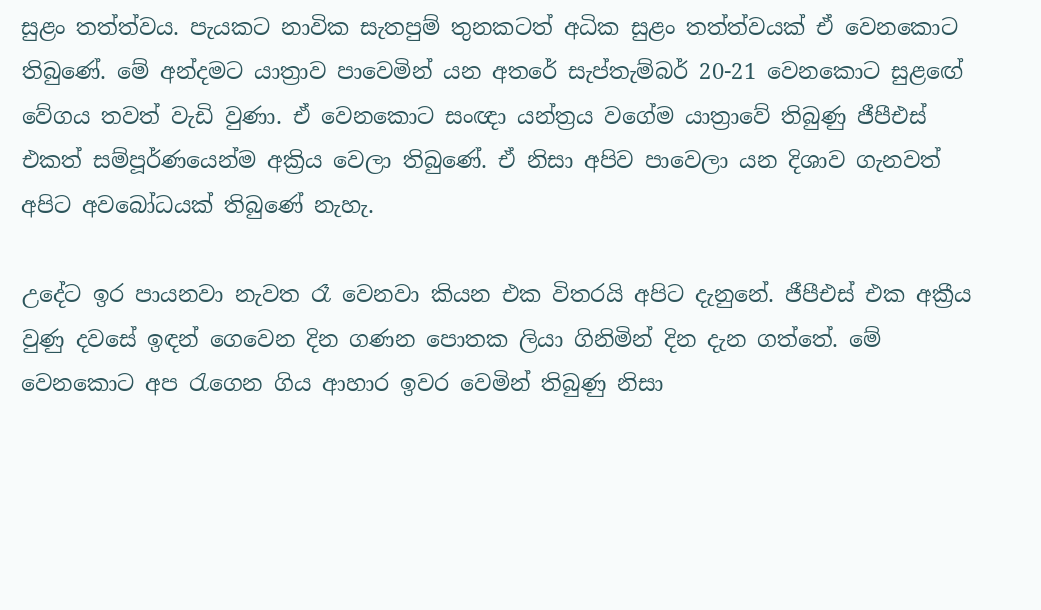සුළං තත්ත්වය. පැයකට නාවික සැතපුම් තුනකටත් අධික සුළං තත්ත්වයක් ඒ වෙනකොට තිබුණේ. මේ අන්දමට යාත්‍රාව පාවෙමින් යන අතරේ සැප්තැම්බර් 20-21 වෙනකොට සුළඟේ වේගය තවත් වැඩි වුණා. ඒ වෙනකොට සංඥා යන්ත්‍රය වගේම යාත්‍රාවේ තිබුණු ජීපීඑස් එකත් සම්පූර්ණයෙන්ම අක්‍රිය වෙලා තිබුණේ. ඒ නිසා අපිව පාවෙලා යන දිශාව ගැනවත් අපිට අවබෝධයක් තිබුණේ නැහැ.

උදේට ඉර පායනවා නැවත රෑ වෙනවා කියන එක විතරයි අපිට දැනුනේ. ජීපීඑස් එක අක්‍රීය වුණු දවසේ ඉඳන් ගෙවෙන දින ගණන පොතක ලියා ගිනිමින් දින දැන ගත්තේ. මේ වෙනකොට අප රැගෙන ගිය ආහාර ඉවර වෙමින් තිබුණු නිසා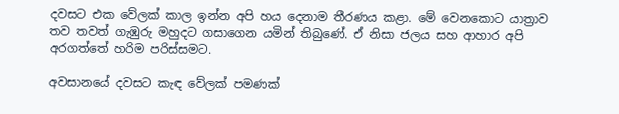දවසට එක වේලක් කාල ඉන්න අපි හය දෙනාම තීරණය කළා. මේ වෙනකොට යාත්‍රාව තව තවත් ගැඹුරු මහුදට ගසාගෙන යමින් තිබුණේ. ඒ නිසා ජලය සහ ආහාර අපි අරගත්තේ හරිම පරිස්සමට.

අවසානයේ දවසට කැඳ වේලක් පමණක්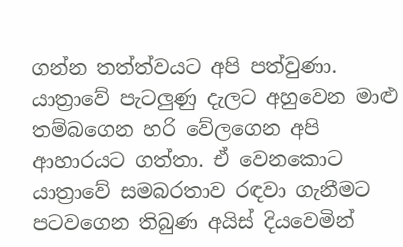ගන්න තත්ත්වයට අපි පත්වුණා. යාත්‍රාවේ පැටලුණු දැලට අහුවෙන මාළු තම්බගෙන හරි වේලගෙන අපි ආහාරයට ගත්තා. ඒ වෙනකොට යාත්‍රාවේ සමබරතාව රඳවා ගැනීමට පටවගෙන තිබුණ අයිස් දියවෙමින්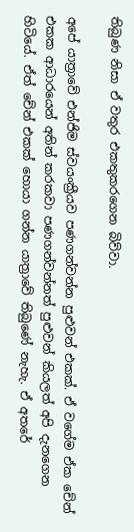තිබුණ නිසා ඒ වතුර එකතුකරගෙන බිව්වා.

අපේ යාත්‍රාවේ එන්ජිම ස්වයංක්‍රීයව පණගන්වන්න පුළුවන් එකක්. ඒ වගේම ඒක චේන් එකක ආධාරයෙන් අතින් කරකවා පණගන්වන්නත් පුළුවන් කියලත් අපි දැනගෙන හිටියේ. ඒත් චේන් එකක් හොයා ගන්න යාත්‍රාවේ තිබුණේ නැහැ. ඒ අතරේ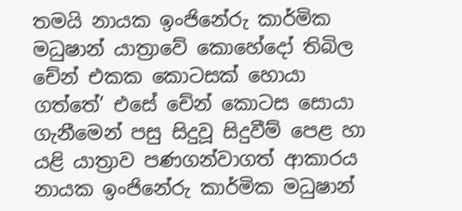තමයි නායක ඉංජිනේරු කාර්මික මධුෂාන් යාත්‍රාවේ කොහේදෝ තිබිල චේන් එකක කොටසක් හොයා ගත්තේ’ එසේ චේන් කොටස සොයා ගැනීමෙන් පසු සිදුවූ සිදුවීම් පෙළ හා යළි යාත්‍රාව පණගන්වාගත් ආකාරය නායක ඉංජිනේරු කාර්මික මධුෂාන්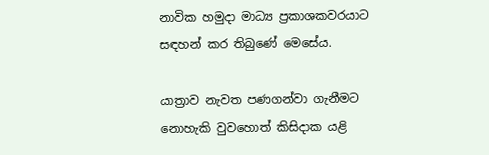නාවික හමුදා මාධ්‍ය ප්‍රකාශකවරයාට සඳහන් කර තිබුණේ මෙසේය.

යාත්‍රාව නැවත පණගන්වා ගැනීමට නොහැකි වුවහොත් කිසිදාක යළි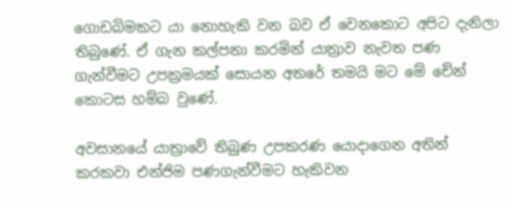ගොඩබිමකට යා නොහැකි වන බව ඒ වෙනකොට අපිට දැනිලා තිබුණේ. ඒ ගැන කල්පනා කරමින් යාත්‍රාව නැවත පණ ගැන්වීමට උපක්‍රමයක් සොයන අතරේ තමයි මට මේ චේන් කොටස හම්බ වුණේ.

අවසානයේ යාත්‍රාවේ තිබුණ උපකරණ යොදාගෙන අතින් කරකවා එන්ජිම පණගැන්වීමට හැකිවන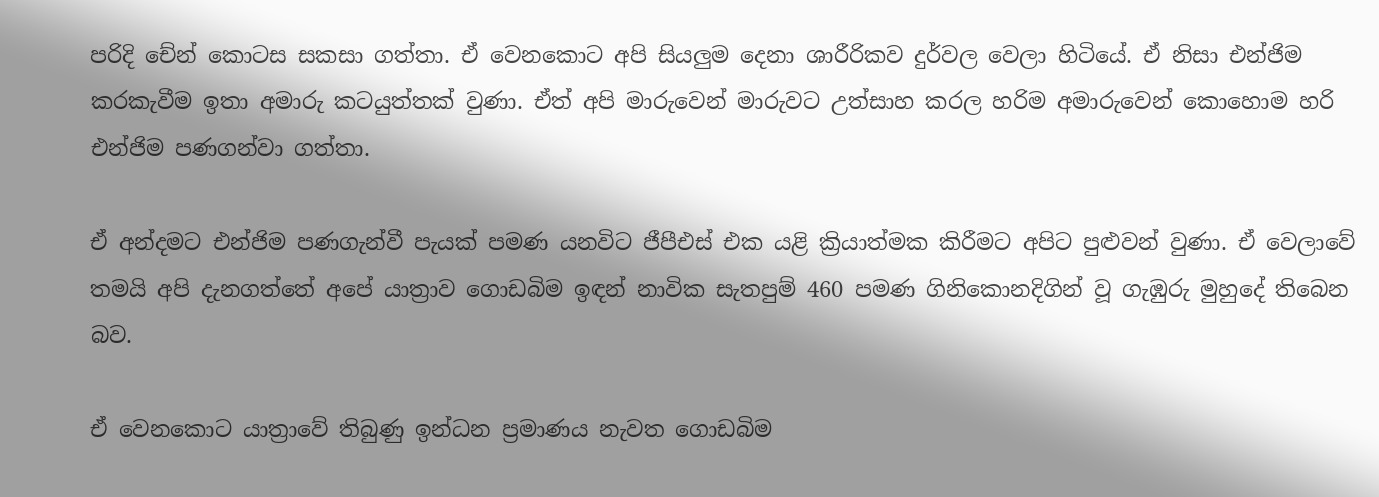පරිදි චේන් කොටස සකසා ගත්තා. ඒ වෙනකොට අපි සියලුම දෙනා ශාරීරිකව දුර්වල වෙලා හිටියේ. ඒ නිසා එන්ජිම කරකැවීම ඉතා අමාරු කටයුත්තක් වුණා. ඒත් අපි මාරුවෙන් මාරුවට උත්සාහ කරල හරිම අමාරුවෙන් කොහොම හරි එන්ජිම පණගන්වා ගත්තා.

ඒ අන්දමට එන්ජිම පණගැන්වී පැයක් පමණ යනවිට ජීපීඑස් එක යළි ක්‍රියාත්මක කිරීමට අපිට පුළුවන් වුණා. ඒ වෙලාවේ තමයි අපි දැනගත්තේ අපේ යාත්‍රාව ගොඩබිම ඉඳන් නාවික සැතපුම් 460 පමණ ගිනිකොනදිගින් වූ ගැඹුරු මුහුදේ තිබෙන බව.

ඒ වෙනකොට යාත්‍රාවේ තිබුණු ඉන්ධන ප්‍රමාණය නැවත ගොඩබිම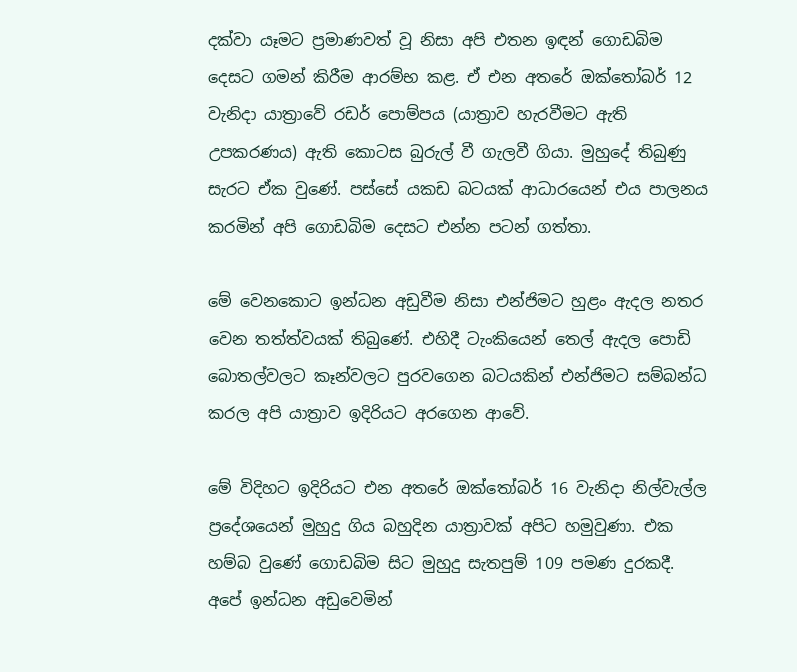දක්වා යෑමට ප්‍රමාණවත් වූ නිසා අපි එතන ඉඳන් ගොඩබිම දෙසට ගමන් කිරීම ආරම්භ කළ. ඒ එන අතරේ ඔක්තෝබර් 12 වැනිදා යාත්‍රාවේ රඩර් පොම්පය (යාත්‍රාව හැරවීමට ඇති උපකරණය) ඇති කොටස බුරුල් වී ගැලවී ගියා. මුහුදේ තිබුණු සැරට ඒක වුණේ. පස්සේ යකඩ බටයක් ආධාරයෙන් එය පාලනය කරමින් අපි ගොඩබිම දෙසට එන්න පටන් ගත්තා.

මේ වෙනකොට ඉන්ධන අඩුවීම නිසා එන්ජිමට හුළං ඇදල නතර වෙන තත්ත්වයක් තිබුණේ. එහිදී ටැංකියෙන් තෙල් ඇදල පොඩි බොතල්වලට කෑන්වලට පුරවගෙන බටයකින් එන්ජිමට සම්බන්ධ කරල අපි යාත්‍රාව ඉදිරියට අරගෙන ආවේ.

මේ විදිහට ඉදිරියට එන අතරේ ඔක්තෝබර් 16 වැනිදා නිල්වැල්ල ප්‍රදේශයෙන් මුහුදු ගිය බහුදින යාත්‍රාවක් අපිට හමුවුණා. එක හම්බ වුණේ ගොඩබිම සිට මුහුදු සැතපුම් 109 පමණ දුරකදී. අපේ ඉන්ධන අඩුවෙමින්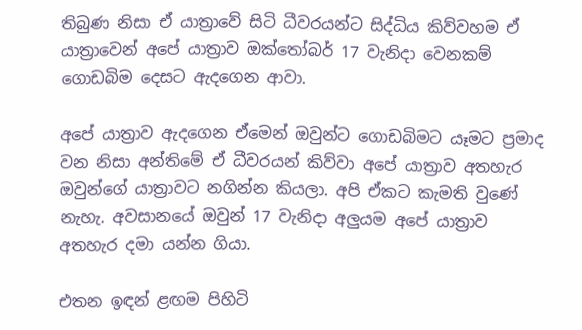තිබුණ නිසා ඒ යාත්‍රාවේ සිටි ධීවරයන්ට සිද්ධිය කිව්වහම ඒ යාත්‍රාවෙන් අපේ යාත්‍රාව ඔක්තෝබර් 17 වැනිදා වෙනකම් ගොඩබිම දෙසට ඇදගෙන ආවා.

අපේ යාත්‍රාව ඇදගෙන ඒමෙන් ඔවුන්ට ගොඩබිමට යෑමට ප්‍රමාද වන නිසා අන්තිමේ ඒ ධීවරයන් කිව්වා අපේ යාත්‍රාව අතහැර ඔවුන්ගේ යාත්‍රාවට නගින්න කියලා. අපි ඒකට කැමති වුණේ නැහැ. අවසානයේ ඔවුන් 17 වැනිදා අලුයම අපේ යාත්‍රාව අතහැර දමා යන්න ගියා.

එතන ඉඳන් ළඟම පිහිටි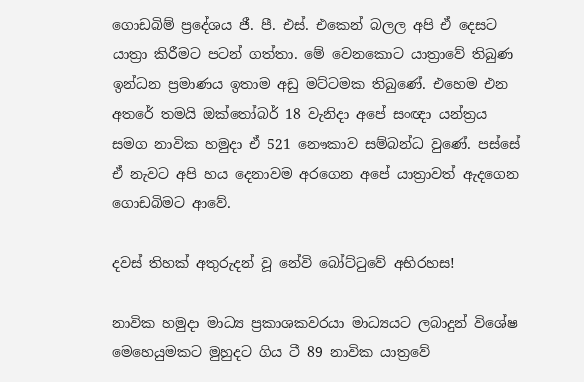ගොඩබිම් ප්‍රදේශය ජී. පී. එස්. එකෙන් බලල අපි ඒ දෙසට යාත්‍රා කිරීමට පටන් ගත්තා. මේ වෙනකොට යාත්‍රාවේ තිබුණ ඉන්ධන ප්‍රමාණය ඉතාම අඩු මට්ටමක තිබුණේ. එහෙම එන අතරේ තමයි ඔක්තෝබර් 18 වැනිදා අපේ සංඥා යන්ත්‍රය සමග නාවික හමුදා ඒ 521 නෞකාව සම්බන්ධ වුණේ. පස්සේ ඒ නැවට අපි හය දෙනාවම අරගෙන අපේ යාත්‍රාවත් ඇදගෙන ගොඩබිමට ආවේ.

දවස් තිහක් අතුරුදන් වූ නේවි බෝට්ටුවේ අභිරහස!

නාවික හමුදා මාධ්‍ය ප්‍රකාශකවරයා මාධ්‍යයට ලබාදුන් විශේෂ මෙහෙයුමකට මුහුදට ගිය ටී 89 නාවික යාත්‍රවේ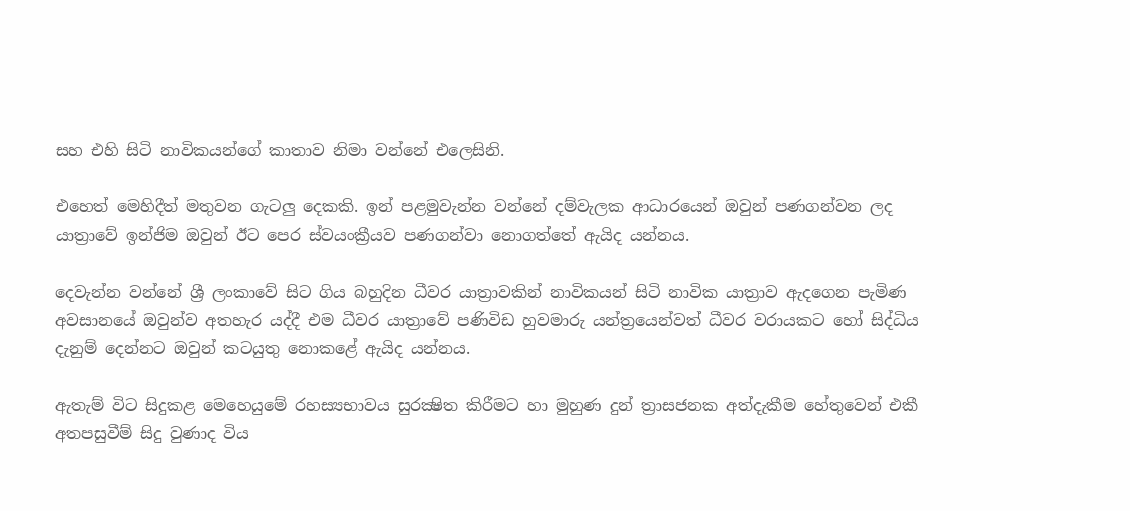සහ එහි සිටි නාවිකයන්ගේ කාතාව නිමා වන්නේ එලෙසිනි.

එහෙත් මෙහිදීත් මතුවන ගැටලු දෙකකි. ඉන් පළමුවැන්න වන්නේ දම්වැලක ආධාරයෙන් ඔවුන් පණගන්වන ලද යාත්‍රාවේ ඉන්ජිම ඔවුන් ඊට පෙර ස්වයංක්‍රීයව පණගන්වා නොගත්තේ ඇයිද යන්නය.

දෙවැන්න වන්නේ ශ්‍රී ලංකාවේ සිට ගිය බහුදින ධීවර යාත්‍රාවකින් නාවිකයන් සිටි නාවික යාත්‍රාව ඇදගෙන පැමිණ අවසානයේ ඔවුන්ව අතහැර යද්දී එම ධීවර යාත්‍රාවේ පණිවිඩ හුවමාරු යන්ත්‍රයෙන්වත් ධීවර වරායකට හෝ සිද්ධිය දැනුම් දෙන්නට ඔවුන් කටයුතු නොකළේ ඇයිද යන්නය.

ඇතැම් විට සිදුකළ මෙහෙයුමේ රහස්‍යභාවය සුරක්‍ෂිත කිරීමට හා මුහුණ දුන් ත්‍රාසජනක අත්දැකීම හේතුවෙන් එකී අතපසුවීම් සිදු වුණාද විය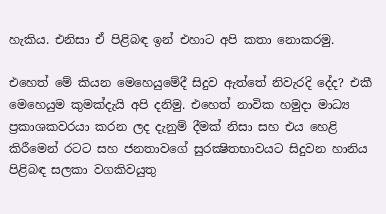හැකිය. එනිසා ඒ පිළිබඳ ඉන් එහාට අපි කතා නොකරමු.

එහෙත් මේ කියන මෙහෙයුමේදී සිදුව ඇත්තේ නිවැරදි දේද? එකී මෙහෙයුම කුමක්දැයි අපි දනිමු. එහෙත් නාවික හමුදා මාධ්‍ය ප්‍රකාශකවරයා කරන ලද දැනුම් දීමක් නිසා සහ එය හෙළි කිරීමෙන් රටට සහ ජනතාවගේ සුරක්‍ෂිතභාවයට සිදුවන හානිය පිළිබඳ සලකා වගකිවයුතු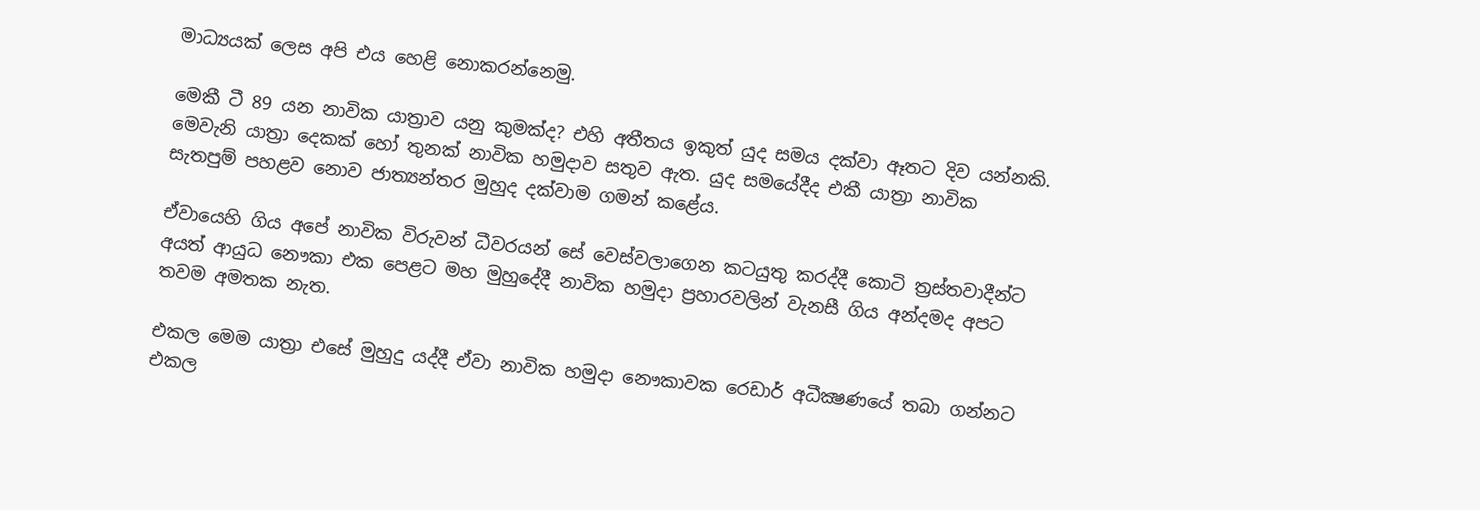මාධ්‍යයක් ලෙස අපි එය හෙළි නොකරන්නෙමු.

මෙකී ටී 89 යන නාවික යාත්‍රාව යනු කුමක්ද? එහි අතීතය ඉකුත් යුද සමය දක්වා ඈතට දිව යන්නකි. මෙවැනි යාත්‍රා දෙකක් හෝ තුනක් නාවික හමුදාව සතුව ඇත. යුද සමයේදීද එකී යාත්‍රා නාවික සැතපුම් පහළව නොව ජාත්‍යන්තර මුහුද දක්වාම ගමන් කළේය.

ඒවායෙහි ගිය අපේ නාවික විරුවන් ධීවරයන් සේ වෙස්වලාගෙන කටයුතු කරද්දී කොටි ත්‍රස්තවාදීන්ට අයත් ආයුධ නෞකා එක පෙළට මහ මුහුදේදී නාවික හමුදා ප්‍රහාරවලින් වැනසී ගිය අන්දමද අපට තවම අමතක නැත.

එකල මෙම යාත්‍රා එසේ මුහුදු යද්දී ඒවා නාවික හමුදා නෞකාවක රෙඩාර් අධීක්‍ෂණයේ තබා ගන්නට එකල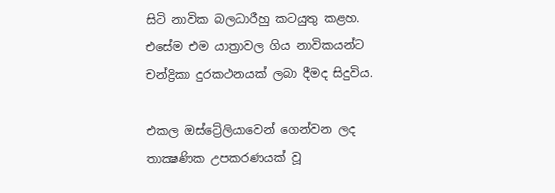සිටි නාවික බලධාරීහු කටයුතු කළහ. එසේම එම යාත්‍රාවල ගිය නාවිකයන්ට චන්ද්‍රිකා දුරකථනයක් ලබා දීමද සිදුවිය.

එකල ඔස්ට්‍රේලියාවෙන් ගෙන්වන ලද තාක්‍ෂණික උපකරණයක් වූ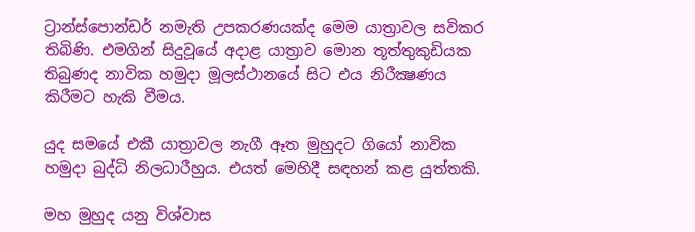ට්‍රාන්ස්පොන්ඩර් නමැති උපකරණයක්ද මෙම යාත්‍රාවල සවිකර තිබිණි. එමගින් සිදුවූයේ අදාළ යාත්‍රාව මොන තූත්තුකුඩියක තිබුණද නාවික හමුදා මූලස්ථානයේ සිට එය නිරීක්‍ෂණය කිරීමට හැකි වීමය.

යුද සමයේ එකී යාත්‍රාවල නැගී ඈත මුහුදට ගියෝ නාවික හමුදා බුද්ධි නිලධාරීහුය. එයත් මෙහිදී සඳහන් කළ යුත්තකි.

මහ මුහුද යනු විශ්වාස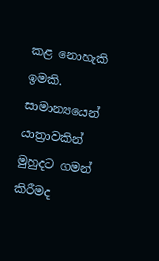කළ නොහැකි ඉමකි. සාමාන්‍යයෙන් යාත්‍රාවකින් මුහුදට ගමන් කිරීමද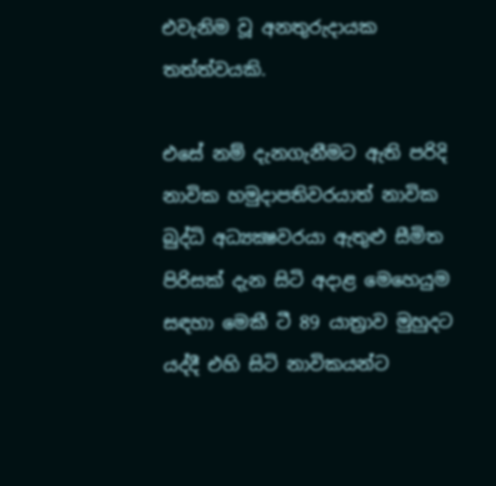එවැනිම වූ අනතුරුදායක තත්ත්වයකි.

එසේ නම් දැනගැනීමට ඇති පරිදි නාවික හමුදාපතිවරයාත් නාවික බුද්ධි අධ්‍යක්‍ෂවරයා ඇතුළු සීමිත පිරිසක් දැන සිටි අදාළ මෙහෙයුම සඳහා මෙකී ටී 89 යාත්‍රාව මුහුදට යද්දී එහි සිටි නාවිකයන්ට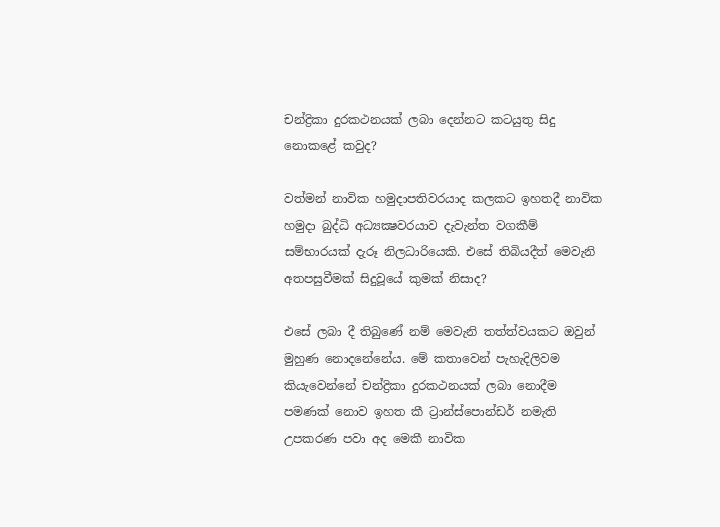චන්ද්‍රිකා දුරකථනයක් ලබා දෙන්නට කටයුතු සිදු නොකළේ කවුද?

වත්මන් නාවික හමුදාපතිවරයාද කලකට ඉහතදී නාවික හමුදා බුද්ධි අධ්‍යක්‍ෂවරයාව දැවැන්ත වගකීම් සම්භාරයක් දැරූ නිලධාරියෙකි. එසේ තිබියදීත් මෙවැනි අතපසුවීමක් සිදුවූයේ කුමක් නිසාද?

එසේ ලබා දී තිබුණේ නම් මෙවැනි තත්ත්වයකට ඔවුන් මුහුණ නොදනේනේය. මේ කතාවෙන් පැහැදිලිවම කියැවෙන්නේ චන්ද්‍රිකා දුරකථනයක් ලබා නොදීම පමණක් නොව ඉහත කී ට්‍රාන්ස්පොන්ඩර් නමැති උපකරණ පවා අද මෙකී නාවික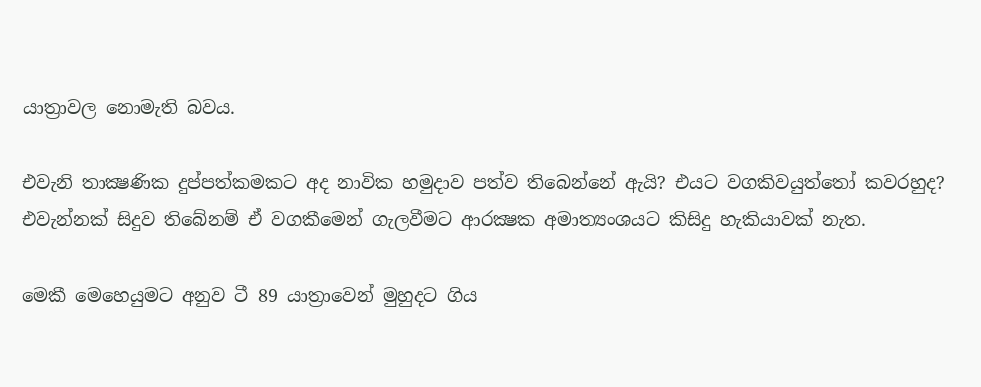යාත්‍රාවල නොමැති බවය.

එවැනි තාක්‍ෂණික දුප්පත්කමකට අද නාවික හමුදාව පත්ව තිබෙන්නේ ඇයි? එයට වගකිවයුත්තෝ කවරහුද? එවැන්නක් සිදුව තිබේනම් ඒ වගකීමෙන් ගැලවීමට ආරක්‍ෂක අමාත්‍යංශයට කිසිදු හැකියාවක් නැත.

මෙකී මෙහෙයුමට අනුව ටී 89 යාත්‍රාවෙන් මුහුදට ගිය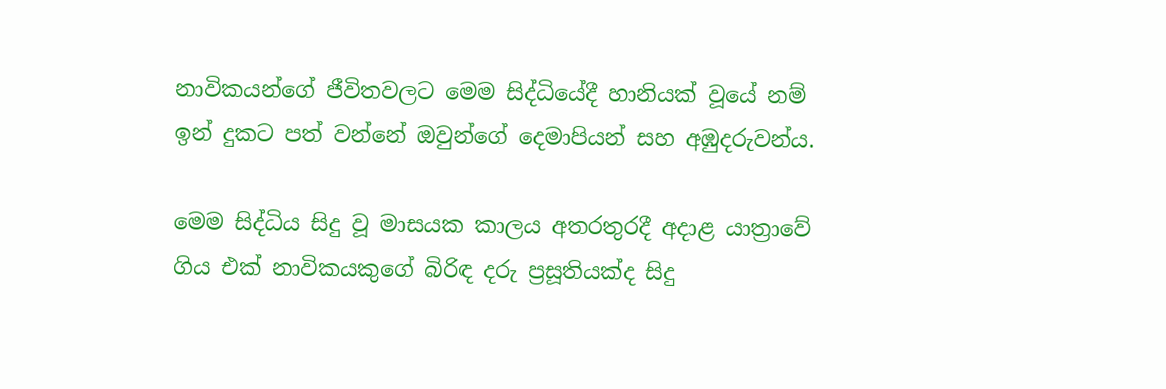නාවිකයන්ගේ ජීවිතවලට මෙම සිද්ධියේදී හානියක් වූයේ නම් ඉන් දුකට පත් වන්නේ ඔවුන්ගේ දෙමාපියන් සහ අඹුදරුවන්ය.

මෙම සිද්ධිය සිදු වූ මාසයක කාලය අතරතුරදී අදාළ යාත්‍රාවේ ගිය එක් නාවිකයකුගේ බිරිඳ දරු ප්‍රසූතියක්ද සිදු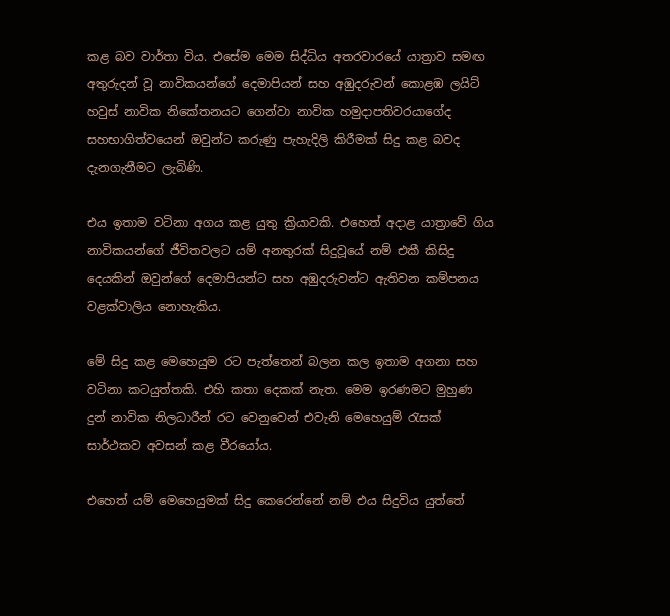කළ බව වාර්තා විය. එසේම මෙම සිද්ධිය අතරවාරයේ යාත්‍රාව සමඟ අතුරුදන් වූ නාවිකයන්ගේ දෙමාපියන් සහ අඹුදරුවන් කොළඹ ලයිට් හවුස් නාවික නිකේතනයට ගෙන්වා නාවික හමුදාපතිවරයාගේද සහභාගිත්වයෙන් ඔවුන්ට කරුණු පැහැදිලි කිරීමක් සිදු කළ බවද දැනගැනීමට ලැබිණි.

එය ඉතාම වටිනා අගය කළ යුතු ක්‍රියාවකි. එහෙත් අදාළ යාත්‍රාවේ ගිය නාවිකයන්ගේ ජීවිතවලට යම් අනතුරක් සිදුවූයේ නම් එකී කිසිදු දෙයකින් ඔවුන්ගේ දෙමාපියන්ට සහ අඹුදරුවන්ට ඇතිවන කම්පනය වළක්වාලිය නොහැකිය.

මේ සිදු කළ මෙහෙයුම රට පැත්තෙන් බලන කල ඉතාම අගනා සහ වටිනා කටයුත්තකි. එහි කතා දෙකක් නැත. මෙම ඉරණමට මුහුණ දුන් නාවික නිලධාරීන් රට වෙනුවෙන් එවැනි මෙහෙයුම් රැසක් සාර්ථකව අවසන් කළ වීරයෝය.

එහෙත් යම් මෙහෙයුමක් සිදු කෙරෙන්නේ නම් එය සිදුවිය යුත්තේ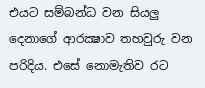එයට සම්බන්ධ වන සියලු දෙනාගේ ආරක්‍ෂාව තහවුරු වන පරිදිය. එසේ නොමැතිව රට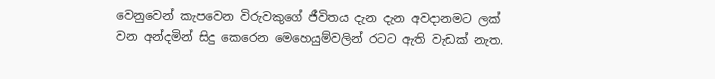වෙනුවෙන් කැපවෙන විරුවකුගේ ජීවිතය දැන දැන අවදානමට ලක් වන අන්දමින් සිදු කෙරෙන මෙහෙයුම්වලින් රටට ඇති වැඩක් නැත.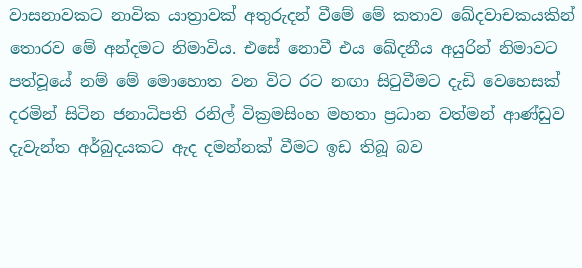වාසනාවකට නාවික යාත්‍රාවක් අතුරුදන් වීමේ මේ කතාව ඛේදවාචකයකින් තොරව මේ අන්දමට නිමාවිය. එසේ නොවී එය ඛේදනීය අයුරින් නිමාවට පත්වූයේ නම් මේ මොහොත වන විට රට නඟා සිටුවීමට දැඩි වෙහෙසක් දරමින් සිටින ජනාධිපති රනිල් වික්‍රමසිංහ මහතා ප්‍රධාන වත්මන් ආණ්ඩුව දැවැන්ත අර්බුදයකට ඇද දමන්නක් වීමට ඉඩ තිබූ බව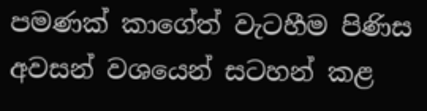පමණක් කාගේත් වැටහීම පිණිස අවසන් වශයෙන් සටහන් කළ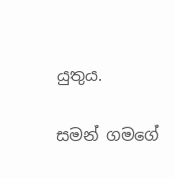යුතුය.

සමන් ගමගේ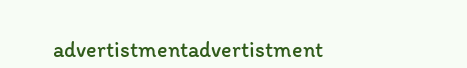advertistmentadvertistment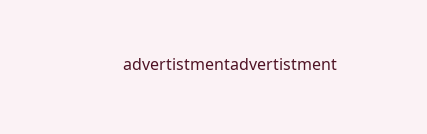advertistmentadvertistment